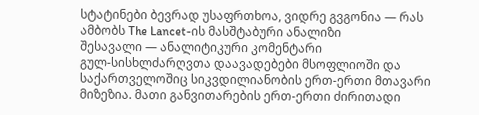სტატინები ბევრად უსაფრთხოა, ვიდრე გვგონია — რას ამბობს The Lancet-ის მასშტაბური ანალიზი
შესავალი — ანალიტიკური კომენტარი
გულ-სისხლძარღვთა დაავადებები მსოფლიოში და საქართველოშიც სიკვდილიანობის ერთ-ერთი მთავარი მიზეზია. მათი განვითარების ერთ-ერთი ძირითადი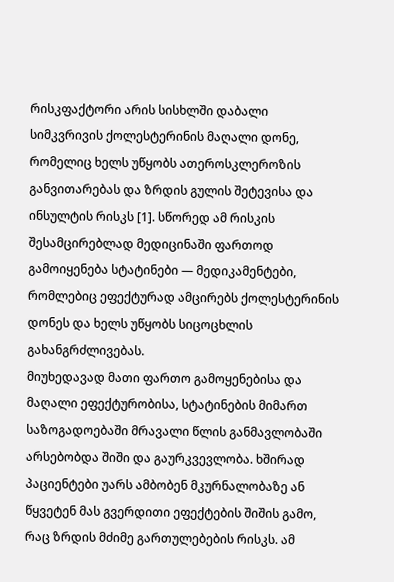რისკფაქტორი არის სისხლში დაბალი სიმკვრივის ქოლესტერინის მაღალი დონე, რომელიც ხელს უწყობს ათეროსკლეროზის განვითარებას და ზრდის გულის შეტევისა და ინსულტის რისკს [1]. სწორედ ამ რისკის შესამცირებლად მედიცინაში ფართოდ გამოიყენება სტატინები — მედიკამენტები, რომლებიც ეფექტურად ამცირებს ქოლესტერინის დონეს და ხელს უწყობს სიცოცხლის გახანგრძლივებას.
მიუხედავად მათი ფართო გამოყენებისა და მაღალი ეფექტურობისა, სტატინების მიმართ საზოგადოებაში მრავალი წლის განმავლობაში არსებობდა შიში და გაურკვევლობა. ხშირად პაციენტები უარს ამბობენ მკურნალობაზე ან წყვეტენ მას გვერდითი ეფექტების შიშის გამო, რაც ზრდის მძიმე გართულებების რისკს. ამ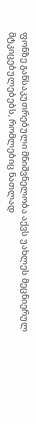ფონზე განსაკუთრებული მნიშვნელობა აქვს უახლეს მეცნიერულ მტკიცებულებებს, რომლებიც ნათლად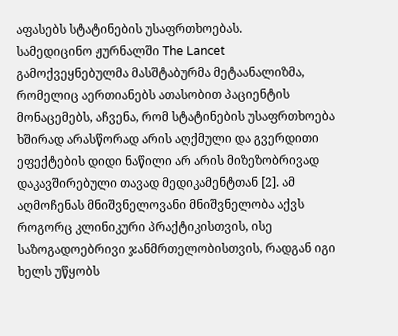აფასებს სტატინების უსაფრთხოებას.
სამედიცინო ჟურნალში The Lancet გამოქვეყნებულმა მასშტაბურმა მეტაანალიზმა, რომელიც აერთიანებს ათასობით პაციენტის მონაცემებს, აჩვენა, რომ სტატინების უსაფრთხოება ხშირად არასწორად არის აღქმული და გვერდითი ეფექტების დიდი ნაწილი არ არის მიზეზობრივად დაკავშირებული თავად მედიკამენტთან [2]. ამ აღმოჩენას მნიშვნელოვანი მნიშვნელობა აქვს როგორც კლინიკური პრაქტიკისთვის, ისე საზოგადოებრივი ჯანმრთელობისთვის, რადგან იგი ხელს უწყობს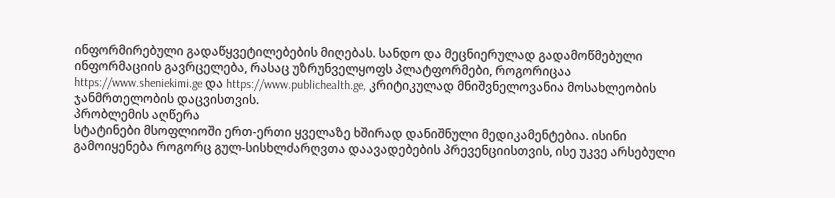ინფორმირებული გადაწყვეტილებების მიღებას. სანდო და მეცნიერულად გადამოწმებული ინფორმაციის გავრცელება, რასაც უზრუნველყოფს პლატფორმები, როგორიცაა https://www.sheniekimi.ge და https://www.publichealth.ge, კრიტიკულად მნიშვნელოვანია მოსახლეობის ჯანმრთელობის დაცვისთვის.
პრობლემის აღწერა
სტატინები მსოფლიოში ერთ-ერთი ყველაზე ხშირად დანიშნული მედიკამენტებია. ისინი გამოიყენება როგორც გულ-სისხლძარღვთა დაავადებების პრევენციისთვის, ისე უკვე არსებული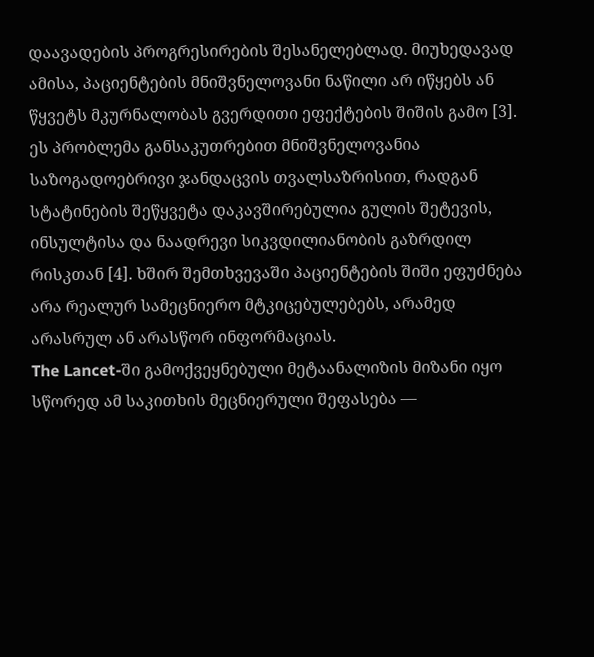დაავადების პროგრესირების შესანელებლად. მიუხედავად ამისა, პაციენტების მნიშვნელოვანი ნაწილი არ იწყებს ან წყვეტს მკურნალობას გვერდითი ეფექტების შიშის გამო [3].
ეს პრობლემა განსაკუთრებით მნიშვნელოვანია საზოგადოებრივი ჯანდაცვის თვალსაზრისით, რადგან სტატინების შეწყვეტა დაკავშირებულია გულის შეტევის, ინსულტისა და ნაადრევი სიკვდილიანობის გაზრდილ რისკთან [4]. ხშირ შემთხვევაში პაციენტების შიში ეფუძნება არა რეალურ სამეცნიერო მტკიცებულებებს, არამედ არასრულ ან არასწორ ინფორმაციას.
The Lancet-ში გამოქვეყნებული მეტაანალიზის მიზანი იყო სწორედ ამ საკითხის მეცნიერული შეფასება —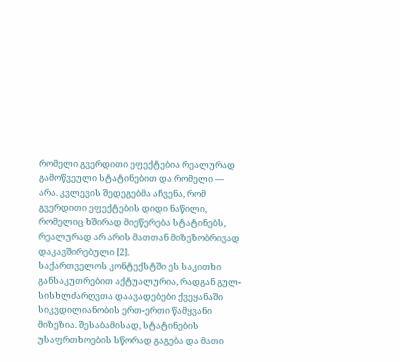რომელი გვერდითი ეფექტებია რეალურად გამოწვეული სტატინებით და რომელი — არა. კვლევის შედეგებმა აჩვენა, რომ გვერდითი ეფექტების დიდი ნაწილი, რომელიც ხშირად მიეწერება სტატინებს, რეალურად არ არის მათთან მიზეზობრივად დაკავშირებული [2].
საქართველოს კონტექსტში ეს საკითხი განსაკუთრებით აქტუალურია, რადგან გულ-სისხლძარღვთა დაავადებები ქვეყანაში სიკვდილიანობის ერთ-ერთი წამყვანი მიზეზია. შესაბამისად, სტატინების უსაფრთხოების სწორად გაგება და მათი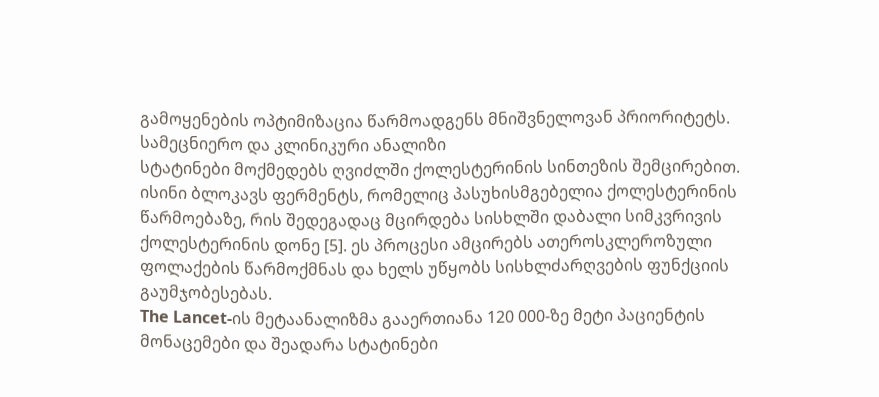გამოყენების ოპტიმიზაცია წარმოადგენს მნიშვნელოვან პრიორიტეტს.
სამეცნიერო და კლინიკური ანალიზი
სტატინები მოქმედებს ღვიძლში ქოლესტერინის სინთეზის შემცირებით. ისინი ბლოკავს ფერმენტს, რომელიც პასუხისმგებელია ქოლესტერინის წარმოებაზე, რის შედეგადაც მცირდება სისხლში დაბალი სიმკვრივის ქოლესტერინის დონე [5]. ეს პროცესი ამცირებს ათეროსკლეროზული ფოლაქების წარმოქმნას და ხელს უწყობს სისხლძარღვების ფუნქციის გაუმჯობესებას.
The Lancet-ის მეტაანალიზმა გააერთიანა 120 000-ზე მეტი პაციენტის მონაცემები და შეადარა სტატინები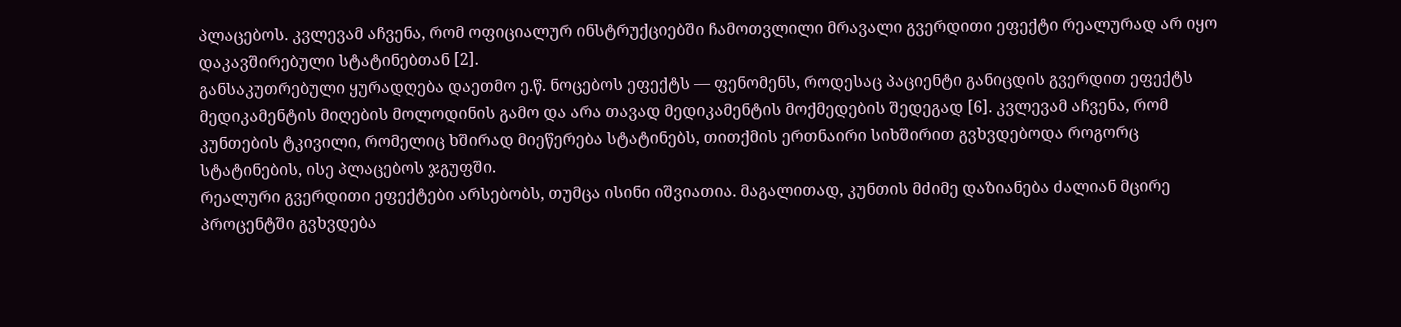პლაცებოს. კვლევამ აჩვენა, რომ ოფიციალურ ინსტრუქციებში ჩამოთვლილი მრავალი გვერდითი ეფექტი რეალურად არ იყო დაკავშირებული სტატინებთან [2].
განსაკუთრებული ყურადღება დაეთმო ე.წ. ნოცებოს ეფექტს — ფენომენს, როდესაც პაციენტი განიცდის გვერდით ეფექტს მედიკამენტის მიღების მოლოდინის გამო და არა თავად მედიკამენტის მოქმედების შედეგად [6]. კვლევამ აჩვენა, რომ კუნთების ტკივილი, რომელიც ხშირად მიეწერება სტატინებს, თითქმის ერთნაირი სიხშირით გვხვდებოდა როგორც სტატინების, ისე პლაცებოს ჯგუფში.
რეალური გვერდითი ეფექტები არსებობს, თუმცა ისინი იშვიათია. მაგალითად, კუნთის მძიმე დაზიანება ძალიან მცირე პროცენტში გვხვდება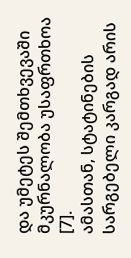და უმეტეს შემთხვევაში მკურნალობა უსაფრთხოა [7].
ამასთან, სტატინების სარგებელი კარგად არის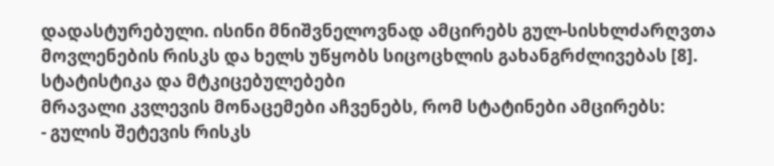დადასტურებული. ისინი მნიშვნელოვნად ამცირებს გულ-სისხლძარღვთა მოვლენების რისკს და ხელს უწყობს სიცოცხლის გახანგრძლივებას [8].
სტატისტიკა და მტკიცებულებები
მრავალი კვლევის მონაცემები აჩვენებს, რომ სტატინები ამცირებს:
- გულის შეტევის რისკს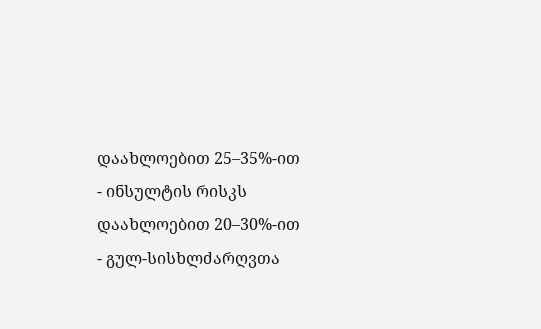დაახლოებით 25–35%-ით
- ინსულტის რისკს დაახლოებით 20–30%-ით
- გულ-სისხლძარღვთა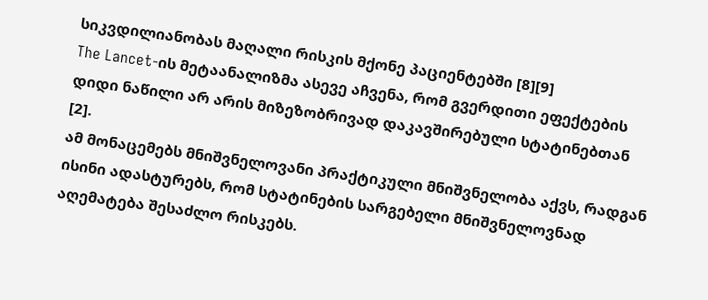სიკვდილიანობას მაღალი რისკის მქონე პაციენტებში [8][9]
The Lancet-ის მეტაანალიზმა ასევე აჩვენა, რომ გვერდითი ეფექტების დიდი ნაწილი არ არის მიზეზობრივად დაკავშირებული სტატინებთან [2].
ამ მონაცემებს მნიშვნელოვანი პრაქტიკული მნიშვნელობა აქვს, რადგან ისინი ადასტურებს, რომ სტატინების სარგებელი მნიშვნელოვნად აღემატება შესაძლო რისკებს.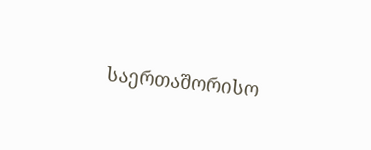საერთაშორისო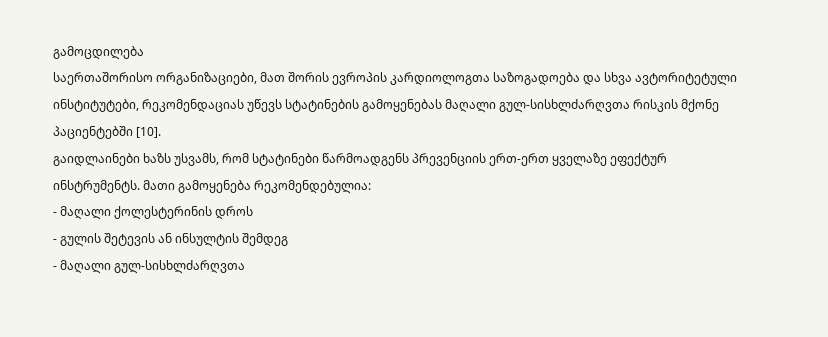გამოცდილება
საერთაშორისო ორგანიზაციები, მათ შორის ევროპის კარდიოლოგთა საზოგადოება და სხვა ავტორიტეტული ინსტიტუტები, რეკომენდაციას უწევს სტატინების გამოყენებას მაღალი გულ-სისხლძარღვთა რისკის მქონე პაციენტებში [10].
გაიდლაინები ხაზს უსვამს, რომ სტატინები წარმოადგენს პრევენციის ერთ-ერთ ყველაზე ეფექტურ ინსტრუმენტს. მათი გამოყენება რეკომენდებულია:
- მაღალი ქოლესტერინის დროს
- გულის შეტევის ან ინსულტის შემდეგ
- მაღალი გულ-სისხლძარღვთა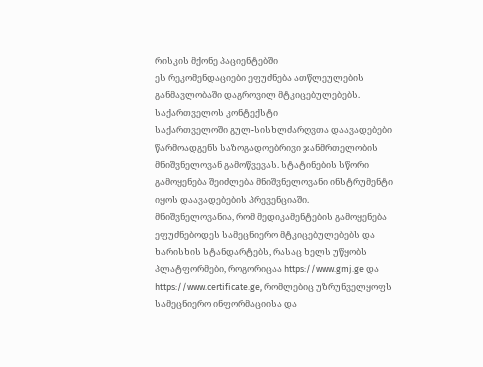რისკის მქონე პაციენტებში
ეს რეკომენდაციები ეფუძნება ათწლეულების განმავლობაში დაგროვილ მტკიცებულებებს.
საქართველოს კონტექსტი
საქართველოში გულ-სისხლძარღვთა დაავადებები წარმოადგენს საზოგადოებრივი ჯანმრთელობის მნიშვნელოვან გამოწვევას. სტატინების სწორი გამოყენება შეიძლება მნიშვნელოვანი ინსტრუმენტი იყოს დაავადებების პრევენციაში.
მნიშვნელოვანია, რომ მედიკამენტების გამოყენება ეფუძნებოდეს სამეცნიერო მტკიცებულებებს და ხარისხის სტანდარტებს, რასაც ხელს უწყობს პლატფორმები, როგორიცაა https://www.gmj.ge და https://www.certificate.ge, რომლებიც უზრუნველყოფს სამეცნიერო ინფორმაციისა და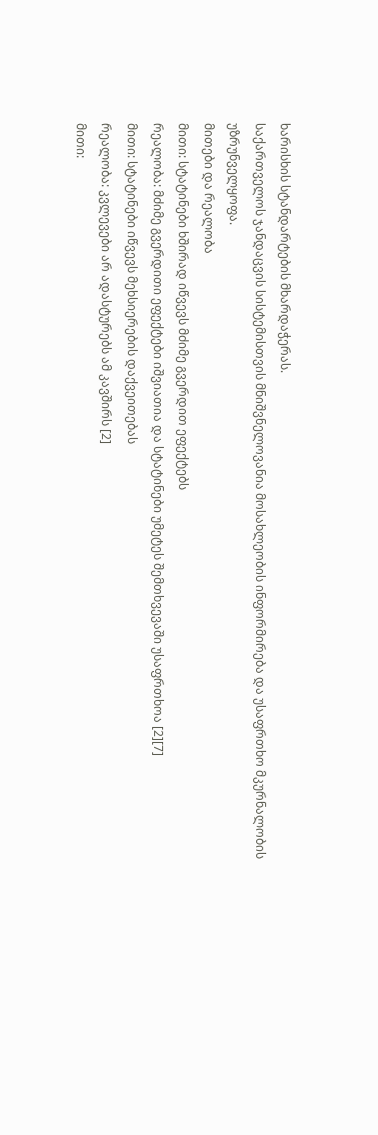ხარისხის სტანდარტების მხარდაჭერას.
საქართველოს ჯანდაცვის სისტემისთვის მნიშვნელოვანია მოსახლეობის ინფორმირება და უსაფრთხო მკურნალობის უზრუნველყოფა.
მითები და რეალობა
მითი: სტატინები ხშირად იწვევს მძიმე გვერდით ეფექტებს
რეალობა: მძიმე გვერდითი ეფექტები იშვიათია და სტატინები უმეტეს შემთხვევაში უსაფრთხოა [2][7]
მითი: სტატინები იწვევს მეხსიერების დაქვეითებას
რეალობა: კვლევები არ ადასტურებს ამ კავშირს [2]
მითი: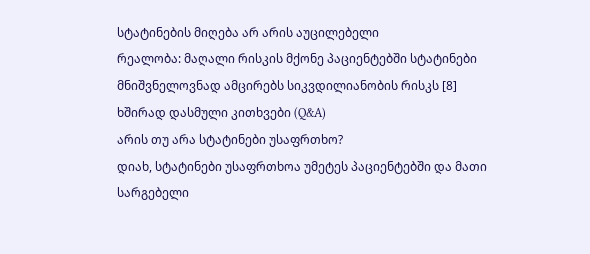სტატინების მიღება არ არის აუცილებელი
რეალობა: მაღალი რისკის მქონე პაციენტებში სტატინები მნიშვნელოვნად ამცირებს სიკვდილიანობის რისკს [8]
ხშირად დასმული კითხვები (Q&A)
არის თუ არა სტატინები უსაფრთხო?
დიახ, სტატინები უსაფრთხოა უმეტეს პაციენტებში და მათი სარგებელი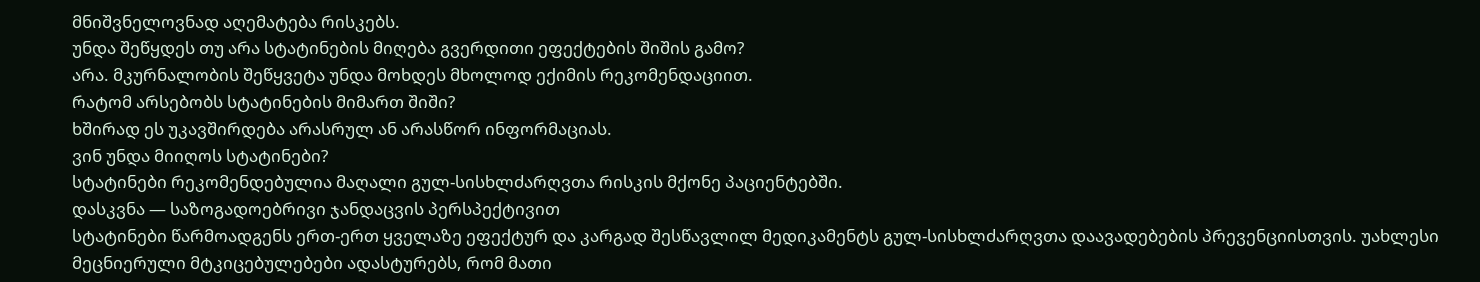მნიშვნელოვნად აღემატება რისკებს.
უნდა შეწყდეს თუ არა სტატინების მიღება გვერდითი ეფექტების შიშის გამო?
არა. მკურნალობის შეწყვეტა უნდა მოხდეს მხოლოდ ექიმის რეკომენდაციით.
რატომ არსებობს სტატინების მიმართ შიში?
ხშირად ეს უკავშირდება არასრულ ან არასწორ ინფორმაციას.
ვინ უნდა მიიღოს სტატინები?
სტატინები რეკომენდებულია მაღალი გულ-სისხლძარღვთა რისკის მქონე პაციენტებში.
დასკვნა — საზოგადოებრივი ჯანდაცვის პერსპექტივით
სტატინები წარმოადგენს ერთ-ერთ ყველაზე ეფექტურ და კარგად შესწავლილ მედიკამენტს გულ-სისხლძარღვთა დაავადებების პრევენციისთვის. უახლესი მეცნიერული მტკიცებულებები ადასტურებს, რომ მათი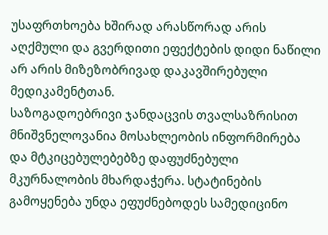უსაფრთხოება ხშირად არასწორად არის აღქმული და გვერდითი ეფექტების დიდი ნაწილი არ არის მიზეზობრივად დაკავშირებული მედიკამენტთან.
საზოგადოებრივი ჯანდაცვის თვალსაზრისით მნიშვნელოვანია მოსახლეობის ინფორმირება და მტკიცებულებებზე დაფუძნებული მკურნალობის მხარდაჭერა. სტატინების გამოყენება უნდა ეფუძნებოდეს სამედიცინო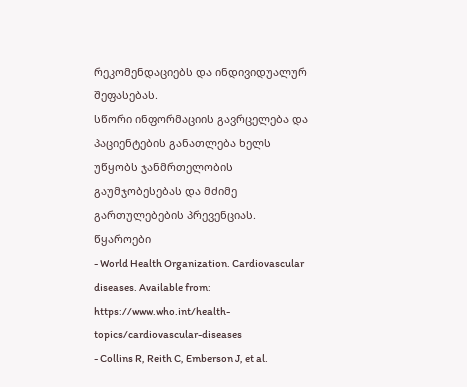რეკომენდაციებს და ინდივიდუალურ შეფასებას.
სწორი ინფორმაციის გავრცელება და პაციენტების განათლება ხელს უწყობს ჯანმრთელობის გაუმჯობესებას და მძიმე გართულებების პრევენციას.
წყაროები
- World Health Organization. Cardiovascular diseases. Available from: https://www.who.int/health-topics/cardiovascular-diseases
- Collins R, Reith C, Emberson J, et al.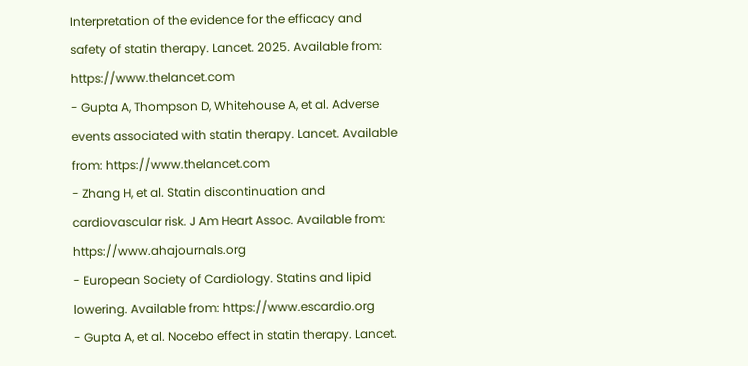Interpretation of the evidence for the efficacy and safety of statin therapy. Lancet. 2025. Available from: https://www.thelancet.com
- Gupta A, Thompson D, Whitehouse A, et al. Adverse events associated with statin therapy. Lancet. Available from: https://www.thelancet.com
- Zhang H, et al. Statin discontinuation and cardiovascular risk. J Am Heart Assoc. Available from: https://www.ahajournals.org
- European Society of Cardiology. Statins and lipid lowering. Available from: https://www.escardio.org
- Gupta A, et al. Nocebo effect in statin therapy. Lancet.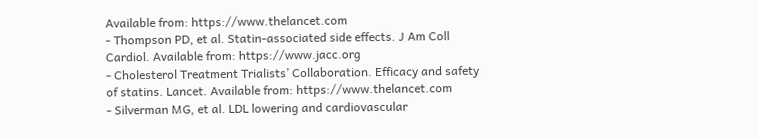Available from: https://www.thelancet.com
- Thompson PD, et al. Statin-associated side effects. J Am Coll Cardiol. Available from: https://www.jacc.org
- Cholesterol Treatment Trialists’ Collaboration. Efficacy and safety of statins. Lancet. Available from: https://www.thelancet.com
- Silverman MG, et al. LDL lowering and cardiovascular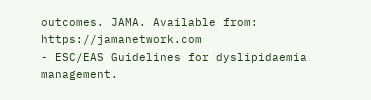outcomes. JAMA. Available from: https://jamanetwork.com
- ESC/EAS Guidelines for dyslipidaemia management.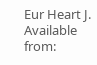Eur Heart J. Available from: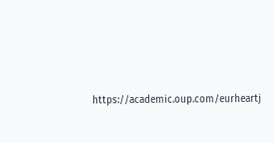https://academic.oup.com/eurheartj